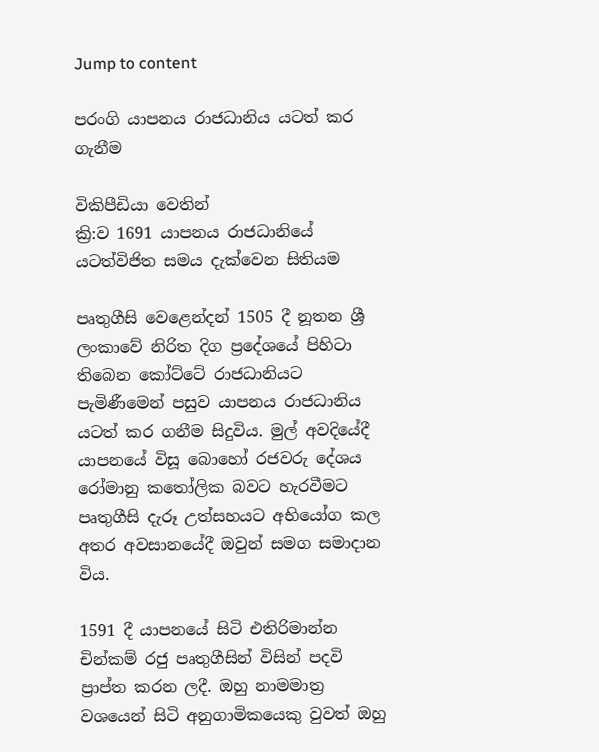Jump to content

පරංගි යාපනය රාජධානිය යටත් කර ගැනීම

විකිපීඩියා වෙතින්
ක්‍රි:ව 1691 යාපනය රාජධානියේ යටත්විජිත සමය දැක්වෙන සිතියම

පෘතුගීසි වෙළෙන්දන් 1505 දී නූතන ශ්‍රී ලංකාවේ නිරිත දිග ප්‍රදේශයේ පිහිටා තිබෙන කෝට්ටේ රාජධානියට පැමිණීමෙන් පසුව යාපනය රාජධානිය යටත් කර ගනීම සිදුවිය. මුල් අවදියේදී යාපනයේ විසූ බොහෝ රජවරු දේශය රෝමානු කතෝලික බවට හැරවීමට පෘතුගීසි දැරූ උත්සහයට අභියෝග කල අතර අවසානයේදී ඔවුන් සමග සමාදාන විය.

1591 දී යාපනයේ සිටි එතිරිමාන්න චින්කම් රජු පෘතුගීසින් විසින් පදවි ප්‍රාප්ත කරන ලදී. ඔහු නාමමාත්‍ර වශයෙන් සිටි අනුගාමිකයෙකු වුවත් ඔහු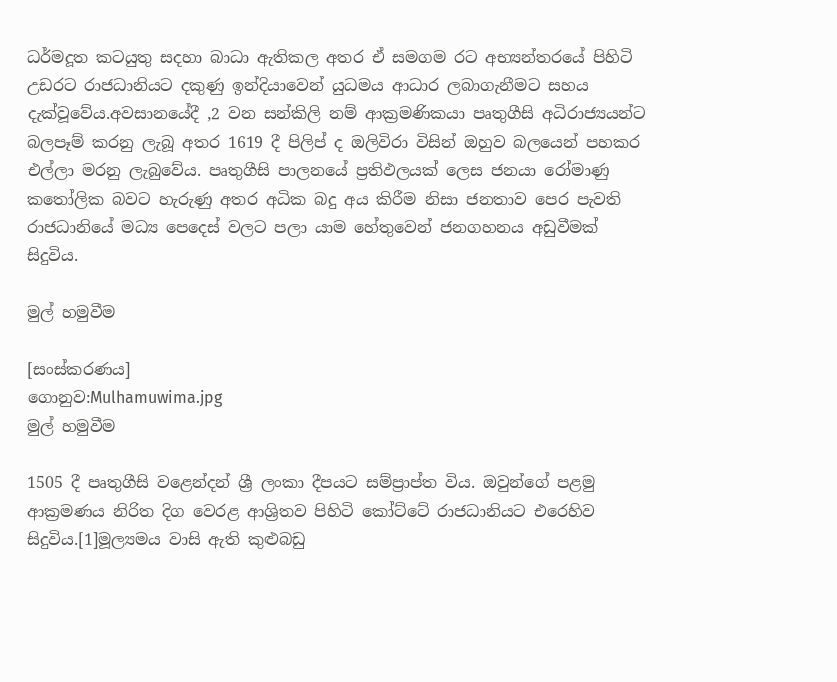ධර්මදූත කටයුතු සදහා බාධා ඇතිකල අතර ඒ සමගම රට අභ්‍යන්තරයේ පිහිටි උඩරට රාජධානියට දකුණු ඉන්දියාවෙන් යුධමය ආධාර ලබාගැනීමට සහය දැක්වූවේය.අවසානයේදී ,2 වන සන්කිලි නම් ආක්‍රමණිකයා පෘතුගීසි අධිරාජ්‍යයන්ට බලපෑම් කරනු ලැබූ අතර 1619 දී පිලිප් ද ඔලිවිරා විසින් ඔහුව බලයෙන් පහකර එල්ලා මරනු ලැබුවේය. පෘතුගීසි පාලනයේ ප්‍රතිඵලයක් ලෙස ජනයා රෝමාණු කතෝලික බවට හැරුණු අතර අධික බදු අය කිරීම නිසා ජනතාව පෙර පැවති රාජධානියේ මධ්‍ය පෙදෙස් වලට පලා යාම හේතුවෙන් ජනගහනය අඩුවීමක් සිදුවිය.

මුල් හමුවීම

[සංස්කරණය]
ගොනුව:Mulhamuwima.jpg
මුල් හමුවීම

1505 දී පෘතුගීසි වළෙන්දන් ශ්‍රී ලංකා දීපයට සම්ප්‍රාප්ත විය. ඔවුන්ගේ පළමු ආක්‍රමණය නිරිත දිග වෙරළ ආශ්‍රිතව පිහිටි කෝට්ටේ රාජධානියට එරෙහිව සිදුවිය.[1]මූල්‍යමය වාසි ඇති කුළුබඩු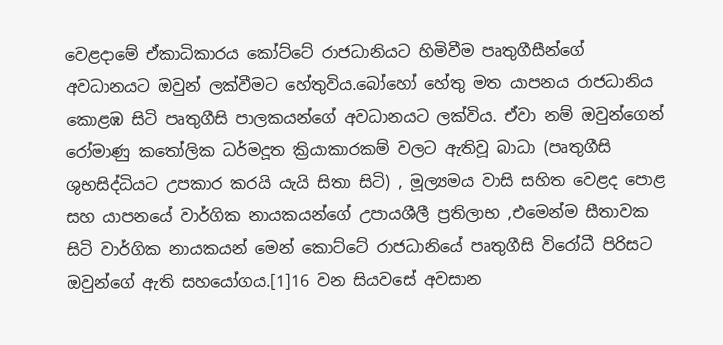වෙළදාමේ ඒකාධිකාරය කෝට්ටේ රාජධානියට හිමිවීම පෘතුගීසීන්ගේ අවධානයට ඔවුන් ලක්වීමට හේතුවිය.බෝහෝ හේතු මත යාපනය රාජධානිය කොළඹ සිටි පෘතුගීසි පාලකයන්ගේ අවධානයට ලක්විය. ඒවා නම් ඔවුන්ගෙන් රෝමාණු කතෝලික ධර්මදූත ක්‍රියාකාරකම් වලට ඇතිවූ බාධා (පෘතුගීසි ශුභසිද්ධියට උපකාර කරයි යැයි සිතා සිටි) , මූල්‍යමය වාසි සහිත වෙළද පොළ සහ යාපනයේ වාර්ගික නායකයන්ගේ උපායශීලී ප්‍රතිලාභ ,එමෙන්ම සීතාවක සිටි වාර්ගික නායකයන් මෙන් කොට්ටේ රාජධානියේ පෘතුගීසි විරෝධී පිරිසට ඔවුන්ගේ ඇති සහයෝගය.[1]16 වන සියවසේ අවසාන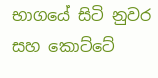භාගයේ සිටි නුවර සහ කොට්ටේ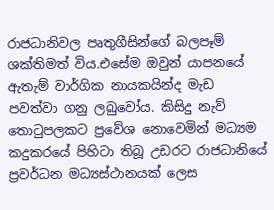රාජධානිවල පෘතුගීසින්ගේ බලපෑම් ශක්තිමත් විය.එසේම ඔවුන් යාපනයේ ඇතැම් වාර්ගික නායකයින්ද මැඩ පවත්වා ගනු ලබුවෝය. කිසිදු නැව් තොටුපලකට ප්‍රවේශ නොවෙමින් මධ්‍යම කදුකරයේ පිහිටා තිබූ උඩරට රාජධානියේ ප්‍රවර්ධන මධ්‍යස්ථානයක් ලෙස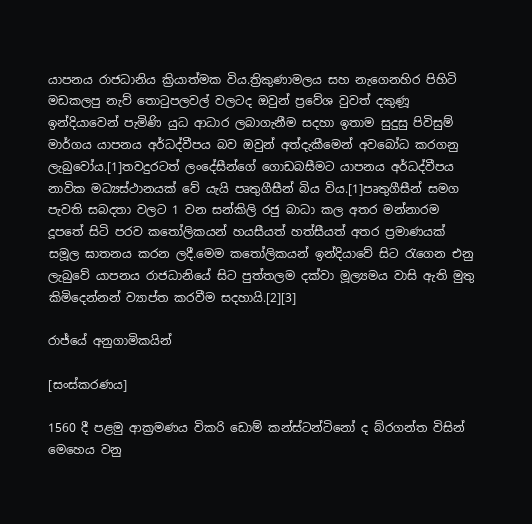යාපනය රාජධානිය ක්‍රියාත්මක විය.ත්‍රිකුණාමලය සහ නැගෙනහිර පිහිටි මඩකලපු නැව් තොටුපලවල් වලටද ඔවුන් ප්‍රවේශ වුවත් දකුණූ ඉන්දියාවෙන් පැමිණි යුධ ආධාර ලබාගැනීම සදහා ඉතාම සුදුසු පිවිසුම් මාර්ගය යාපනය අර්ධද්වීපය බව ඔවුන් අත්දැකීමෙන් අවබෝධ කරගනු ලැබුවෝය.[1]තවදුරටත් ලංදේසීන්ගේ ගොඩබසීමට යාපනය අර්ධද්වීපය නාවික මධ්‍යස්ථානයක් වේ යැයි පෘතුගීසීන් බිය විය.[1]පෘතුගීසීන් සමග පැවති සබදතා වලට 1 වන සන්කිලි රජු බාධා කල අතර මන්නාරම දූපතේ සිටි පරව කතෝලිකයන් හයසීයත් හත්සීයත් අතර ප්‍රමාණයක් සමූල ඝාතනය කරන ලදී.මෙම කතෝලිකයන් ඉන්දියාවේ සිට රැගෙන එනු ලැබුවේ යාපනය රාජධානියේ සිට පුත්තලම දක්වා මූල්‍යමය වාසි ඇති මුතු කිමිදෙන්නන් ව්‍යාප්ත කරවීම සදහායි.[2][3]

රාජ්යේ අනුගාමිකයින්

[සංස්කරණය]

1560 දී පළමු ආක්‍රමණය විකරි ඩොම් කන්ස්ටන්ටිනෝ ද බ්රගන්ත විසින් මෙහෙය වනු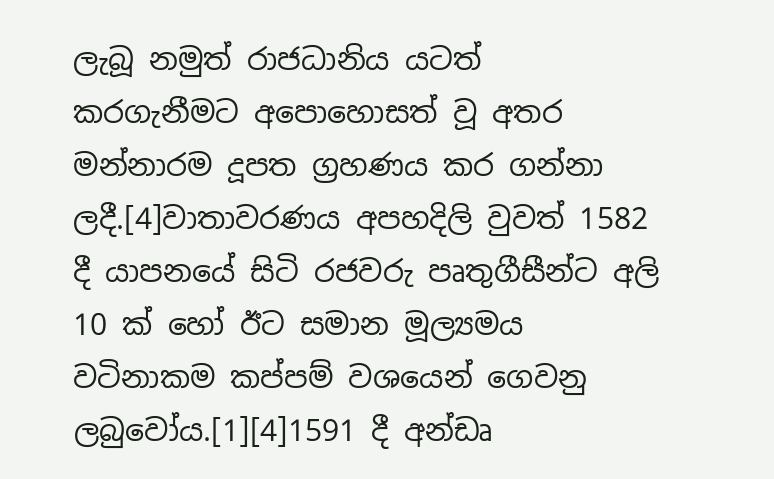ලැබූ නමුත් රාජධානිය යටත් කරගැනීමට අපොහොසත් වූ අතර මන්නාරම දූපත ග්‍රහණය කර ගන්නා ලදී.[4]වාතාවරණය අපහදිලි වුවත් 1582 දී යාපනයේ සිටි රජවරු පෘතුගීසීන්ට අලි 10 ක් හෝ ඊට සමාන මූල්‍යමය වටිනාකම කප්පම් වශයෙන් ගෙවනු ලබුවෝය.[1][4]1591 දී අන්ඩෘ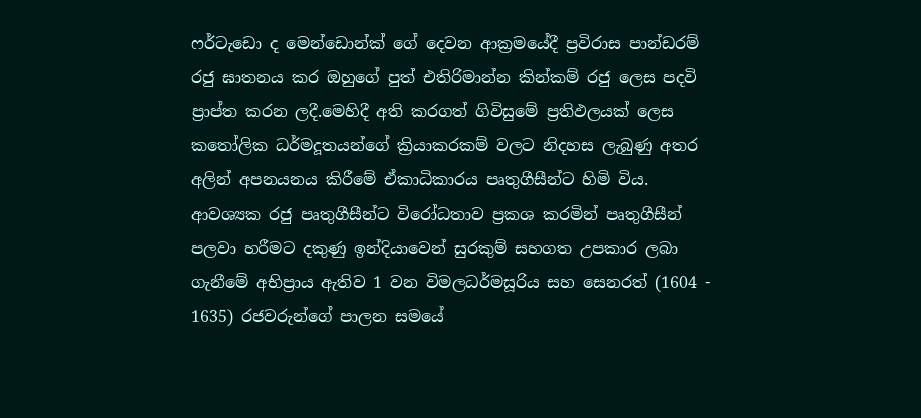ෆර්ටැඩො ද මෙන්ඩොන්ක් ගේ දෙවන ආක්‍රමයේදී ප්‍රවිරාස පාන්ඩරම් රජු ඝාතනය කර ඔහුගේ පුත් එතිරිමාන්න කින්කම් රජු ලෙස පදවි ප්‍රාප්ත කරන ලදී.මෙහිදී අති කරගත් ගිවිසුමේ ප්‍රතිඵලයක් ලෙස කතෝලික ධර්මදූතයන්ගේ ක්‍රියාකරකම් වලට නිදහස ලැබුණු අතර අලින් අපනයනය කිරීමේ ඒකාධිකාරය පෘතුගීසීන්ට හිමි විය. ආවශ්‍යක රජු පෘතුගීසීන්ට විරෝධතාව ප්‍රකශ කරමින් පෘතුගීසීන් පලවා හරීමට දකුණු ඉන්දියාවෙන් සුරකුම් සහගත උපකාර ලබා ගැනීමේ අභිප්‍රාය ඇතිව 1 වන විමලධර්මසූරිය සහ සෙනරත් (1604 - 1635) රජවරුන්ගේ පාලන සමයේ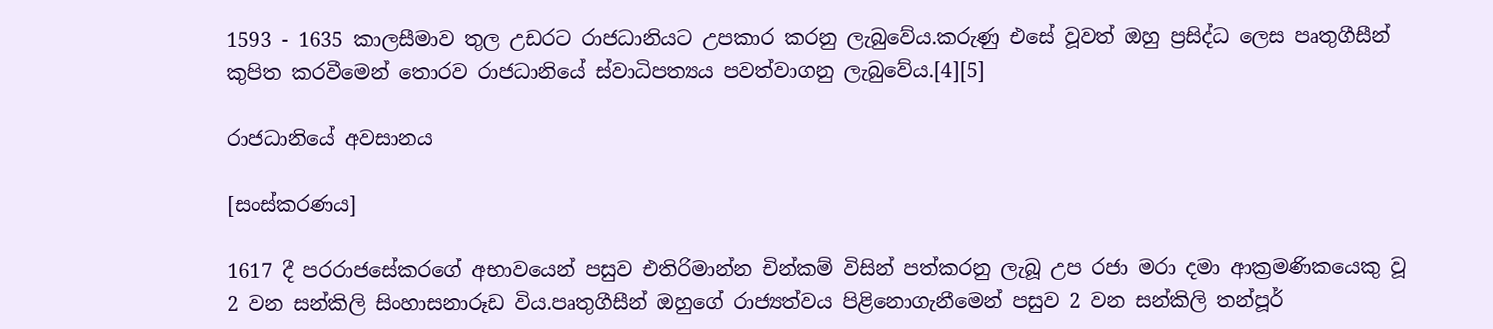1593 - 1635 කාලසීමාව තුල උඩරට රාජධානියට උපකාර කරනු ලැබුවේය.කරුණු එසේ වූවත් ඔහු ප්‍රසිද්ධ ලෙස පෘතුගීසීන් කුපිත කරවීමෙන් තොරව රාජධානියේ ස්වාධිපත්‍යය පවත්වාගනු ලැබුවේය.[4][5]

රාජධානියේ අවසානය

[සංස්කරණය]

1617 දී පරරාජසේකරගේ අභාවයෙන් පසුව එතිරිමාන්න චින්කම් විසින් පත්කරනු ලැබූ උප රජා මරා දමා ආක්‍රමණිකයෙකු වූ 2 වන සන්කිලි සිංහාසනාරූඩ විය.පෘතුගීසීන් ඔහුගේ රාජ්‍යත්වය පිළිනොගැනීමෙන් පසුව 2 වන සන්කිලි තන්පූර්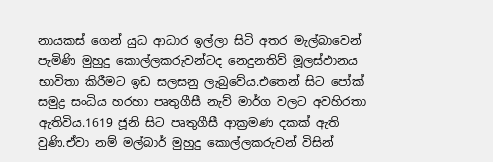නායකස් ගෙන් යුධ ආධාර ඉල්ලා සිටි අතර මැල්බාවෙන් පැමිණි මුහුදු කොල්ලකරුවන්ටද නෙදුනතිව් මූලස්ඵානය භාවිතා කිරීමට ඉඩ සලසනු ලැබුවේය.එතෙන් සිට පෝක් සමුද්‍ර සංධිය හරහා පෘතුගීසී නැව් මාර්ග වලට අවහිරතා ඇතිවිය.1619 ජූනි සිට පෘතුගීසී ආක්‍රමණ දකක් ඇති වුණි.ඒවා නම් මල්බාර් මුහුදු කොල්ලකරුවන් විසින්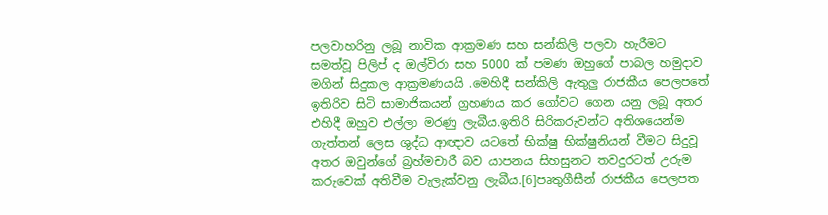පලවාහරිනු ලබූ නාවික ආක්‍රමණ සහ සන්කිලි පලවා හැරීමට සමත්වූ පිලිප් ද ඔල්විරා සහ 5000 ක් පමණ ඔහුගේ පාබල හමුදාව මගින් සිදුකල ආක්‍රමණයයි .මෙහිදී සන්කිලි ඇතුලු රාජකීය පෙලපතේ ඉතිරිව සිටි සාමාජිකයන් ග්‍රහණය කර ගෝවට ගෙන යනු ලබූ අතර එහිදී ඔහුව එල්ලා මරණු ලැබීය.ඉතිරි සිරිකරුවන්ට අතිශයෙන්ම ගැත්තන් ලෙස ශුද්ධ ආඥාව යටතේ භික්ෂු භික්ෂුනියන් වීමට සිදුවූ අතර ඔවුන්ගේ බ්‍ර‍හ්මචාරී බව යාපනය සිහසුනට තවදුරටත් උරුම කරුවෙක් අතිවීම වැලැක්වනු ලැබීය.[6]පෘතුගීසීන් රාජකීය පෙලපත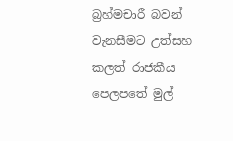බ්‍රහ්මචාරී බවන් වැනසීමට උත්සහ කලත් රාජකීය පෙලපතේ මුල්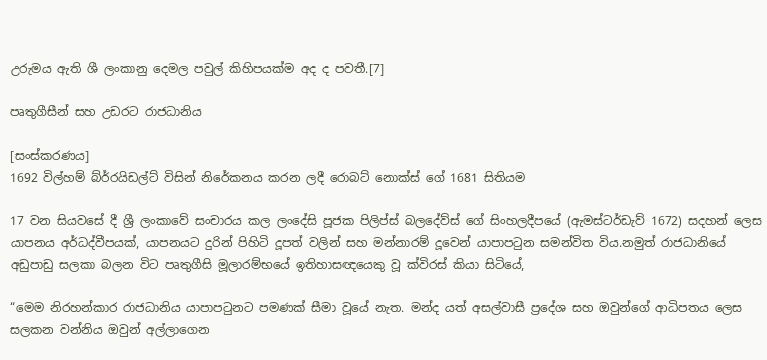උරුමය ඇති ශී ලංකානු දෙමල පවුල් කිහිපයක්ම අද ද පවතී.[7]

පෘතුගීසීන් සහ උඩරට රාජධානිය

[සංස්කරණය]
1692 විල්හම් බ්ර්රයිඩල්ට් විසින් නිරේකනය කරන ලදී රොබට් නොක්ස් ගේ 1681 සිතියම

17 වන සියවසේ දී ශ්‍රී ලංකාවේ සංචාරය කල ලංදේසි පූජක පිලිප්ස් බලදේව්ස් ගේ සිංහලදීපයේ (ඇමස්ටර්ඩැව් 1672) සදහන් ලෙස යාපනය අර්ධද්වීපයක්, යාපනයට දුරින් පිහිටි දූපත් වලින් සහ මන්නාරම් දූවෙන් යාපාපටුන සමන්විත විය.නමුත් රාජධානියේ අඩුපාඩු සලකා බලන විට පෘතුගීසි මූලාරම්භයේ ඉතිහාසඥයෙකු වූ ක්විරස් කියා සිටියේ,

“මෙම නිරහන්කාර රාජධානිය යාපාපටුනට පමණක් සීමා වූයේ නැත. මන්ද යත් අසල්වාසී ප්‍රදේශ සහ ඔවුන්ගේ ආධිපතය ලෙස සලකන වන්නිය ඔවුන් අල්ලාගෙන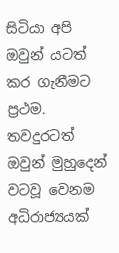සිටියා අපි ඔවුන් යටත් කර ගැනීමට ප්‍රථම. තවදුරටත් ඔවුන් මුහුදෙන් වටවූ වෙනම අධිරාජ්‍යයක්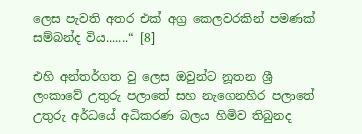ලෙස පැවති අතර එක් අග්‍ර කෙලවරකින් පමණක් සම්බන්ද විය.......“ [8]

එහි අන්තර්ගත වු ලෙස ඔවුන්ට නූතන ශ්‍රී ලංකාවේ උතුරු පලාතේ සහ නැගෙනහිර පලාතේ උතුරු අර්ධයේ අධිකරණ බලය හිමිව තිබුනද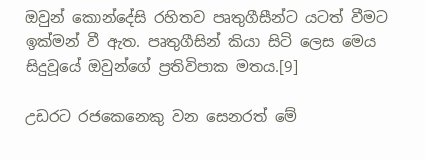ඔවුන් කොන්දේසි රහිතව පෘතුගීසීන්ට යටත් වීමට ඉක්මන් වී ඇත. පෘතුගීසින් කියා සිටි ලෙස මෙය සිදුවූයේ ඔවුන්ගේ ප්‍රතිවිපාක මතය.[9]

උඩරට රජකෙනෙකු වන සෙනරත් මේ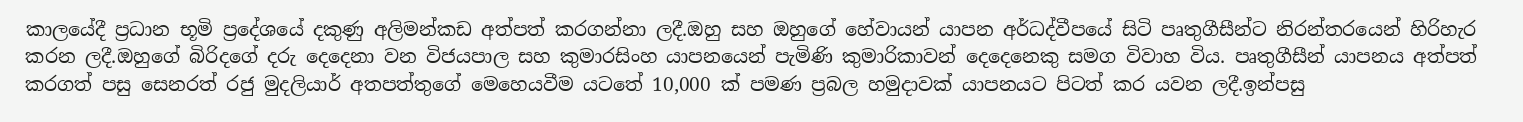කාලයේදී ප්‍රධාන භූමි ප්‍රදේශයේ දකුණු අලිමන්කඩ අත්පත් කරගන්නා ලදී.ඔහු සහ ඔහුගේ හේවායන් යාපන අර්ධද්වීපයේ සිටි පෘතුගීසීන්ට නිරන්තරයෙන් හිරිහැර කරන ලදී.ඔහුගේ බිරිදගේ දරු දෙදෙනා වන විජයපාල සහ කුමාරසිංහ යාපනයෙන් පැමිණි කුමාරිකාවන් දෙදෙනෙකු සමග විවාහ විය. පෘතුගීසීන් යාපනය අත්පත් කරගත් පසු සෙනරත් රජු මුදලියාර් අතපත්තුගේ මෙහෙයවීම යටතේ 10,000 ක් පමණ ප්‍රබල හමුදාවක් යාපනයට පිටත් කර යවන ලදී.ඉන්පසු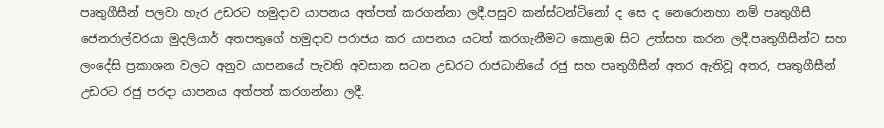පෘතුගීසීන් පලවා හැර උඩරට හමුදාව යාපනය අත්පත් කරගන්නා ලදී.පසුව කන්ස්ටන්ටිනෝ ද සෙ ද නෙරොනහා නම් පෘතුගීසී ජෙනරාල්වරයා මුදලියාර් අතපතුගේ හමුදාව පරාජය කර යාපනය යටත් කරගැනීමට කොළඹ සිට උත්සහ කරන ලදී.පෘතුගීසීන්ට සහ ලංදේසි ප්‍රකාශන වලට අනුව යාපනයේ පැවති අවසාන සටන උඩරට රාජධානියේ රජු සහ පෘතුගීසීන් අතර ඇතිවූ අතර, පෘතුගීසීන් උඩරට රජු පරදා යාපනය අත්පත් කරගන්නා ලදී.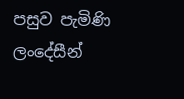පසුව පැමිණි ලංදේසීන්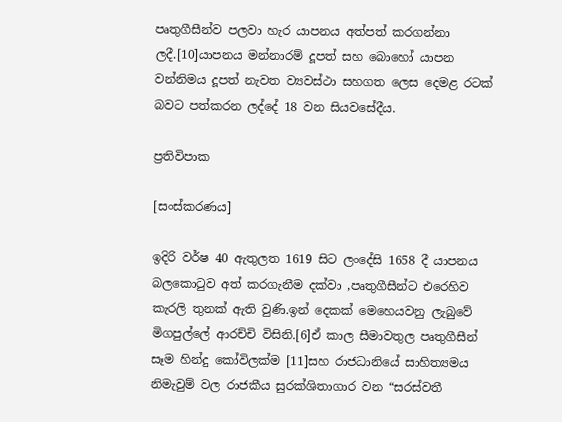පෘතුගීසීන්ව පලවා හැර යාපනය අත්පත් කරගන්නා ලදී.[10]යාපනය මන්නාරම් දූපත් සහ බොහෝ යාපන වන්නිමය දූපත් නැවත ව්‍යවස්ථා සහගත ලෙස දෙමළ රටක් බවට පත්කරන ලද්දේ 18 වන සියවසේදීය.

ප්‍රතිවිපාක

[සංස්කරණය]

ඉදිරි වර්ෂ 40 ඇතුලත 1619 සිට ලංදේසි 1658 දී යාපනය බලකොටුව අත් කරගැනීම දක්වා ,පෘතුගීසීන්ට එරෙහිව කැරලි තුනක් ඇති වුණි.ඉන් දෙකක් මෙහෙයවනු ලැබුවේ මිගපුල්ලේ ආරච්චි විසිනි.[6]ඒ කාල සීමාවතුල පෘතුගීසීන් සෑම හින්දු කෝවිලක්ම [11]සහ රාජධානියේ සාහිත්‍යමය නිමැවුම් වල රාජකීය සුරක්ශිතාගාර වන “සරස්වතී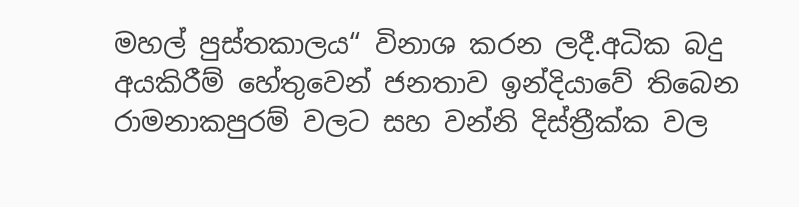මහල් පුස්තකාලය“ විනාශ කරන ලදී.අධික බදු අයකිරීම් හේතුවෙන් ජනතාව ඉන්දියාවේ තිබෙන රාමනාකපුරම් වලට සහ වන්නි දිස්ත්‍රීක්ක වල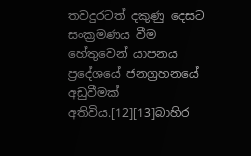තවදුරටත් දකුණු දෙසට සංක්‍රමණය වීම හේතුවෙන් යාපනය ප්‍රදේශයේ ජනග්‍රහනයේ අඩුවීමක් අතිවිය.[12][13]බාහිර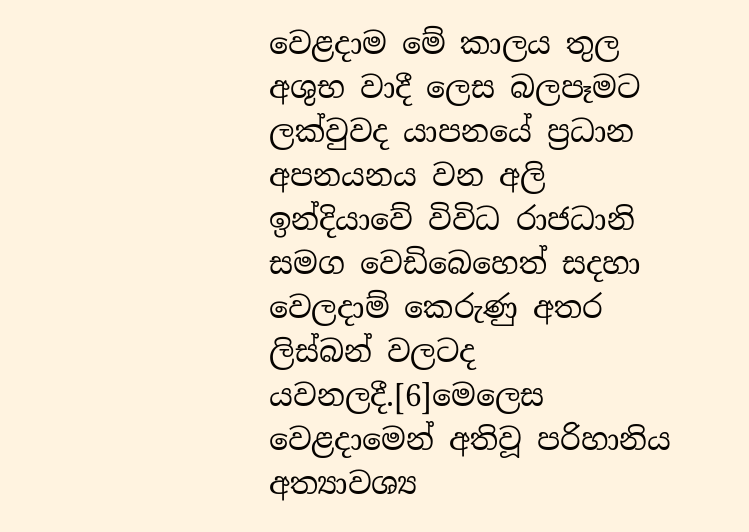වෙළදාම මේ කාලය තුල අශුභ වාදී ලෙස බලපෑමට ලක්වුවද යාපනයේ ප්‍රධාන අපනයනය වන අලි ඉන්දියාවේ විවිධ රාජධානි සමග වෙඩිබෙහෙත් සදහා වෙලදාම් කෙරුණු අතර ලිස්බන් වලටද යවනලදී.[6]මෙලෙස වෙළදාමෙන් අතිවූ පරිහානිය අත්‍යාවශ්‍ය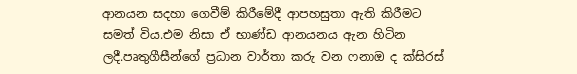ආනයන සදහා ගෙවීම් කිරීමේදී ආපහසුතා ඇති කිරීමට සමත් විය.එම නිසා ඒ භාණ්ඩ ආනයනය ඇන හිටින ලදී.පෘතුගීසීන්ගේ ප්‍රධාන වාර්තා කරු වන ෆනාඔ ද ක්සිරස්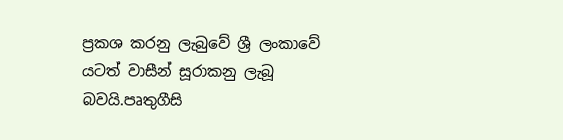ප්‍රකශ කරනු ලැබුවේ ශ්‍රී ලංකාවේ යටත් වාසීන් සූරාකනු ලැබූ බවයි.පෘතුගීසි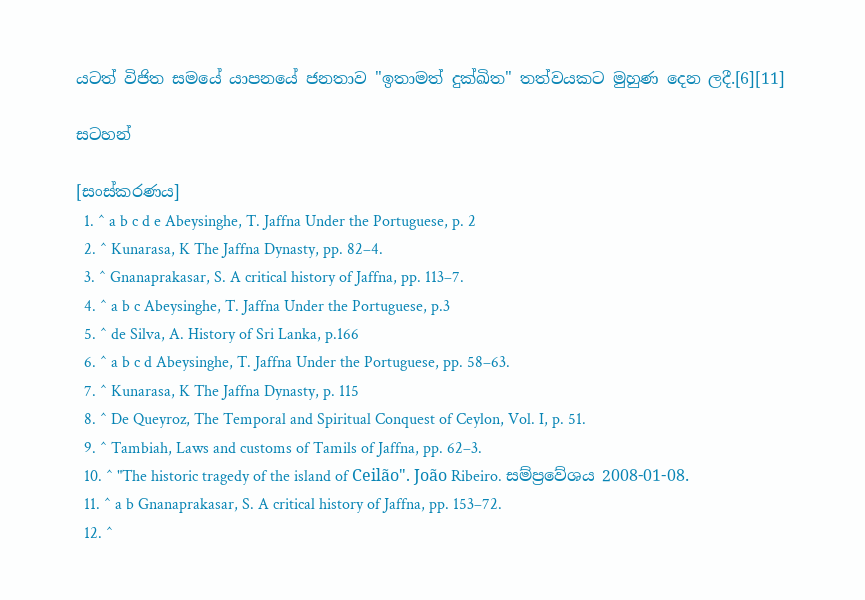යටත් විජිත සමයේ යාපනයේ ජනතාව "ඉතාමත් දුක්ඛිත" තත්වයකට මුහුණ දෙන ලදී.[6][11]

සටහන්

[සංස්කරණය]
  1. ^ a b c d e Abeysinghe, T. Jaffna Under the Portuguese, p. 2
  2. ^ Kunarasa, K The Jaffna Dynasty, pp. 82–4.
  3. ^ Gnanaprakasar, S. A critical history of Jaffna, pp. 113–7.
  4. ^ a b c Abeysinghe, T. Jaffna Under the Portuguese, p.3
  5. ^ de Silva, A. History of Sri Lanka, p.166
  6. ^ a b c d Abeysinghe, T. Jaffna Under the Portuguese, pp. 58–63.
  7. ^ Kunarasa, K The Jaffna Dynasty, p. 115
  8. ^ De Queyroz, The Temporal and Spiritual Conquest of Ceylon, Vol. I, p. 51.
  9. ^ Tambiah, Laws and customs of Tamils of Jaffna, pp. 62–3.
  10. ^ "The historic tragedy of the island of Ceilão". João Ribeiro. සම්ප්‍රවේශය 2008-01-08.
  11. ^ a b Gnanaprakasar, S. A critical history of Jaffna, pp. 153–72.
  12. ^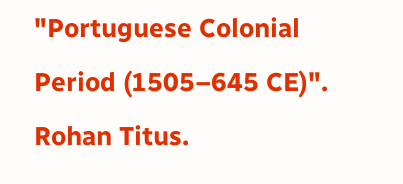"Portuguese Colonial Period (1505–645 CE)". Rohan Titus.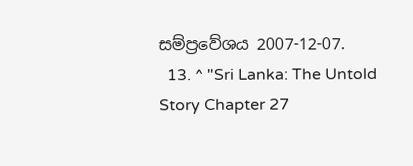සම්ප්‍රවේශය 2007-12-07.
  13. ^ "Sri Lanka: The Untold Story Chapter 27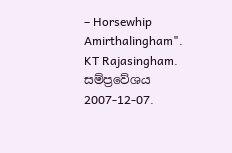– Horsewhip Amirthalingham". KT Rajasingham. සම්ප්‍රවේශය 2007-12-07.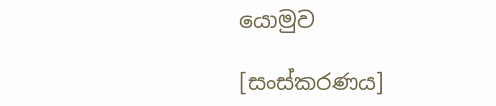යොමුව

[සංස්කරණය]